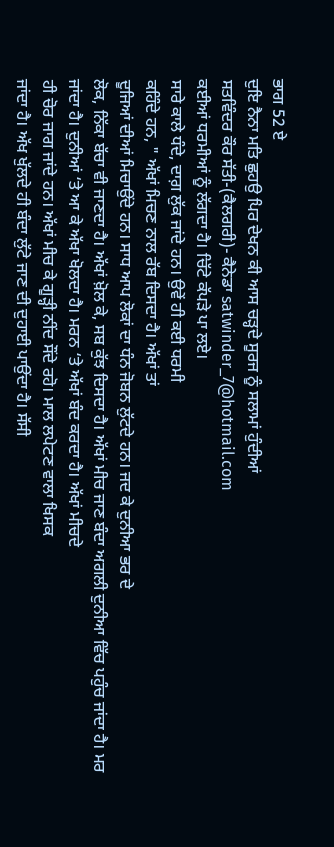ਭਾਗ 52 ਏ
ਦੁਇ ਨੈਨਾ ਮਤਿ ਛੁਹਉ ਪਿਰ ਦੇਖਨ ਕੀ ਆਸ ਚੜ੍ਹਦੇ ਸੂਰਜ ਨੂੰ ਸਲਾਮਾਂ ਹੁੰਦੀਆਂ
ਸਤਵਿੰਦਰ ਕੌਰ ਸੱਤੀ-(ਕੈਲਗਰੀ)- ਕੈਨੇਡਾ satwinder_7@hotmail.com
ਕਈਆਂ ਧਰਮੀਆਂ ਨੂੰ ਲੱਗਦਾ ਹੈ। ਚਿੱਟੇ ਕੱਪੜੇ ਪਾ ਲਏ।
ਸਾਰੇ ਕਾਲੇ ਧੰਦੇ, ਦਾਗ਼ ਲੁੱਕ ਜਾਂਦੇ ਹਨ। ਉਵੇਂ ਹੀ ਕਈ ਧਰਮੀ
ਕਹਿੰਦੇ ਹਨ, " ਅੱਖਾਂ ਮਿਚਣ ਨਾਲ ਰੱਬ ਦਿਸਦਾ ਹੈ। ਅੱਖਾਂ ਤਾਂ
ਦੂਜਿਆਂ ਦੀਆਂ ਮਿਚਾਉਂਦੇ ਹਨ। ਸਾਧ ਆਪ ਲੋਕਾਂ ਦਾ ਧੰਨ ਜੋਬਨ ਲੁੱਟਦੇ ਹਨ। ਜਦ ਕੇ ਦੁਨੀਆ ਭਰ ਦੇ
ਲੋਕ, ਨਿੱਕਾ ਬੱਚਾ ਵੀ ਜਾਣਦਾ ਹੈ। ਅੱਖਾਂ ਖ਼ੋਲ ਕੇ, ਸਬ ਕੁੱਝ ਦਿਸਦਾ ਹੈ। ਅੱਖਾਂ ਮੀਚ ਜਾਣ ਬੰਦਾ ਅਗਲੀ ਦੁਨੀਆ ਵਿੱਚ ਪਹੁੰਚ ਜਾਂਦਾ ਹੈ। ਮਰ
ਜਾਂਦਾ ਹੈ। ਦੁਨੀਆਂ ‘ਤੇ ਆ ਕੇ ਅੱਖਾ ਖੋਲਦਾ ਹੈ। ਮਰਨ ‘ਤੇ ਅੱਖਾਂ ਬੰਦ ਕਰਦਾ ਹੈ। ਅੱਖਾਂ ਮੀਚਦੇ
ਹੀ ਚੋਰ ਜਾਗ ਜਾਂਦੇ ਹਨ। ਅੱਖਾਂ ਮੀਚ ਕੇ ਗੂੜ੍ਹੀ ਨੀਂਦ ਸੌਂਦੇ ਰਹੋ। ਮਾਲ ਲਪੇਟਣ ਵਾਲਾ ਖਿਸਕ
ਜਾਂਦਾ ਹੈ। ਅੱਖ ਖੁੱਲਦੇ ਹੀ ਬੰਦਾ ਲੁੱਟੇ ਜਾਣ ਦੀ ਦੁਹਾਈ ਪਾਉਂਦਾ ਹੈ। ਸੱਸੀ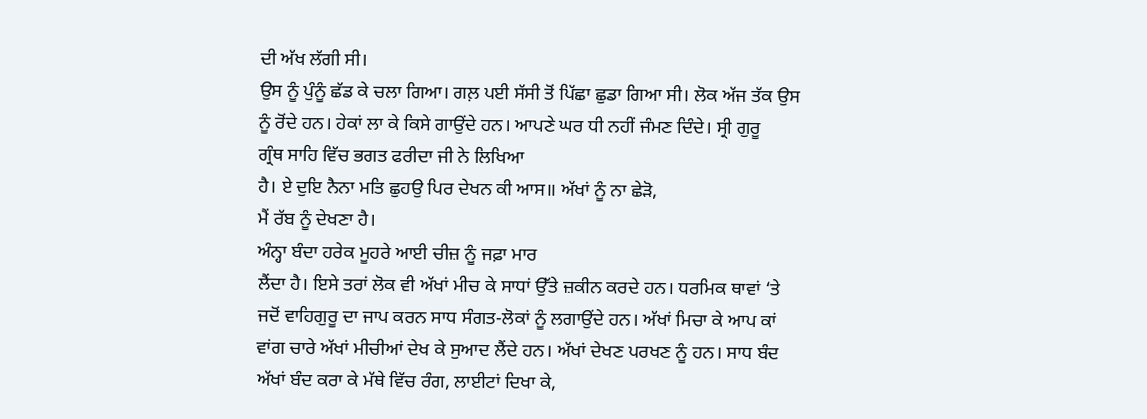ਦੀ ਅੱਖ ਲੱਗੀ ਸੀ।
ਉਸ ਨੂੰ ਪੁੰਨੂੰ ਛੱਡ ਕੇ ਚਲਾ ਗਿਆ। ਗਲ਼ ਪਈ ਸੱਸੀ ਤੋਂ ਪਿੱਛਾ ਛੁਡਾ ਗਿਆ ਸੀ। ਲੋਕ ਅੱਜ ਤੱਕ ਉਸ
ਨੂੰ ਰੋਂਦੇ ਹਨ। ਹੇਕਾਂ ਲਾ ਕੇ ਕਿਸੇ ਗਾਉਂਦੇ ਹਨ। ਆਪਣੇ ਘਰ ਧੀ ਨਹੀਂ ਜੰਮਣ ਦਿੰਦੇ। ਸ੍ਰੀ ਗੁਰੂ
ਗ੍ਰੰਥ ਸਾਹਿ ਵਿੱਚ ਭਗਤ ਫਰੀਦਾ ਜੀ ਨੇ ਲਿਖਿਆ
ਹੈ। ਏ ਦੁਇ ਨੈਨਾ ਮਤਿ ਛੁਹਉ ਪਿਰ ਦੇਖਨ ਕੀ ਆਸ॥ ਅੱਖਾਂ ਨੂੰ ਨਾ ਛੇੜੋ,
ਮੈਂ ਰੱਬ ਨੂੰ ਦੇਖਣਾ ਹੈ।
ਅੰਨ੍ਹਾ ਬੰਦਾ ਹਰੇਕ ਮੂਹਰੇ ਆਈ ਚੀਜ਼ ਨੂੰ ਜਫ਼ਾ ਮਾਰ
ਲੈਂਦਾ ਹੈ। ਇਸੇ ਤਰਾਂ ਲੋਕ ਵੀ ਅੱਖਾਂ ਮੀਚ ਕੇ ਸਾਧਾਂ ਉੱਤੇ ਜ਼ਕੀਨ ਕਰਦੇ ਹਨ। ਧਰਮਿਕ ਥਾਵਾਂ ‘ਤੇ
ਜਦੋਂ ਵਾਹਿਗੁਰੂ ਦਾ ਜਾਪ ਕਰਨ ਸਾਧ ਸੰਗਤ-ਲੋਕਾਂ ਨੂੰ ਲਗਾਉਂਦੇ ਹਨ। ਅੱਖਾਂ ਮਿਚਾ ਕੇ ਆਪ ਕਾਂ
ਵਾਂਗ ਚਾਰੇ ਅੱਖਾਂ ਮੀਚੀਆਂ ਦੇਖ ਕੇ ਸੁਆਦ ਲੈਂਦੇ ਹਨ। ਅੱਖਾਂ ਦੇਖਣ ਪਰਖਣ ਨੂੰ ਹਨ। ਸਾਧ ਬੰਦ
ਅੱਖਾਂ ਬੰਦ ਕਰਾ ਕੇ ਮੱਥੇ ਵਿੱਚ ਰੰਗ, ਲਾਈਟਾਂ ਦਿਖਾ ਕੇ,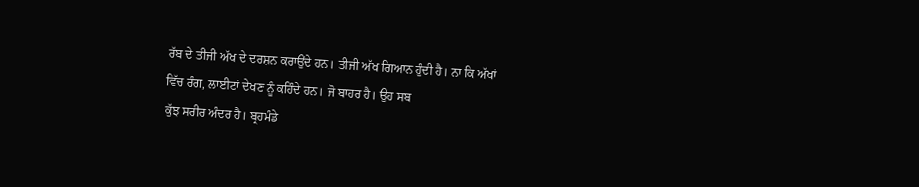ਰੱਬ ਦੇ ਤੀਜੀ ਅੱਖ ਦੇ ਦਰਸ਼ਨ ਕਰਾਉਂਦੇ ਹਨ। ਤੀਜੀ ਅੱਖ ਗਿਆਨ ਹੁੰਦੀ ਹੈ। ਨਾ ਕਿ ਅੱਖਾਂ
ਵਿੱਚ ਰੰਗ, ਲਾਈਟਾਂ ਦੇਖਣ ਨੂੰ ਕਹਿੰਦੇ ਹਨ। ਜੋ ਬਾਹਰ ਹੈ। ਉਹ ਸਬ
ਕੁੱਝ ਸਰੀਰ ਅੰਦਰ ਹੈ। ਬ੍ਰਹਮੰਡੇ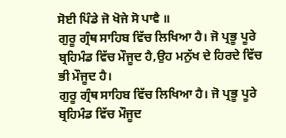ਸੋਈ ਪਿੰਡੇ ਜੋ ਖੋਜੇ ਸੋ ਪਾਵੈ ॥
ਗੁਰੂ ਗ੍ਰੰਥ ਸਾਹਿਬ ਵਿੱਚ ਲਿਖਿਆ ਹੈ। ਜੋ ਪ੍ਰਭੂ ਪੂਰੇ ਬ੍ਰਹਿਮੰਡ ਵਿੱਚ ਮੌਜੂਦ ਹੈ,ਉਹ ਮਨੁੱਖ ਦੇ ਹਿਰਦੇ ਵਿੱਚ ਭੀ ਮੌਜੂਦ ਹੈ।
ਗੁਰੂ ਗ੍ਰੰਥ ਸਾਹਿਬ ਵਿੱਚ ਲਿਖਿਆ ਹੈ। ਜੋ ਪ੍ਰਭੂ ਪੂਰੇ ਬ੍ਰਹਿਮੰਡ ਵਿੱਚ ਮੌਜੂਦ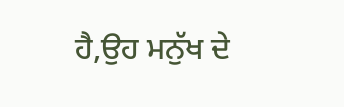ਹੈ,ਉਹ ਮਨੁੱਖ ਦੇ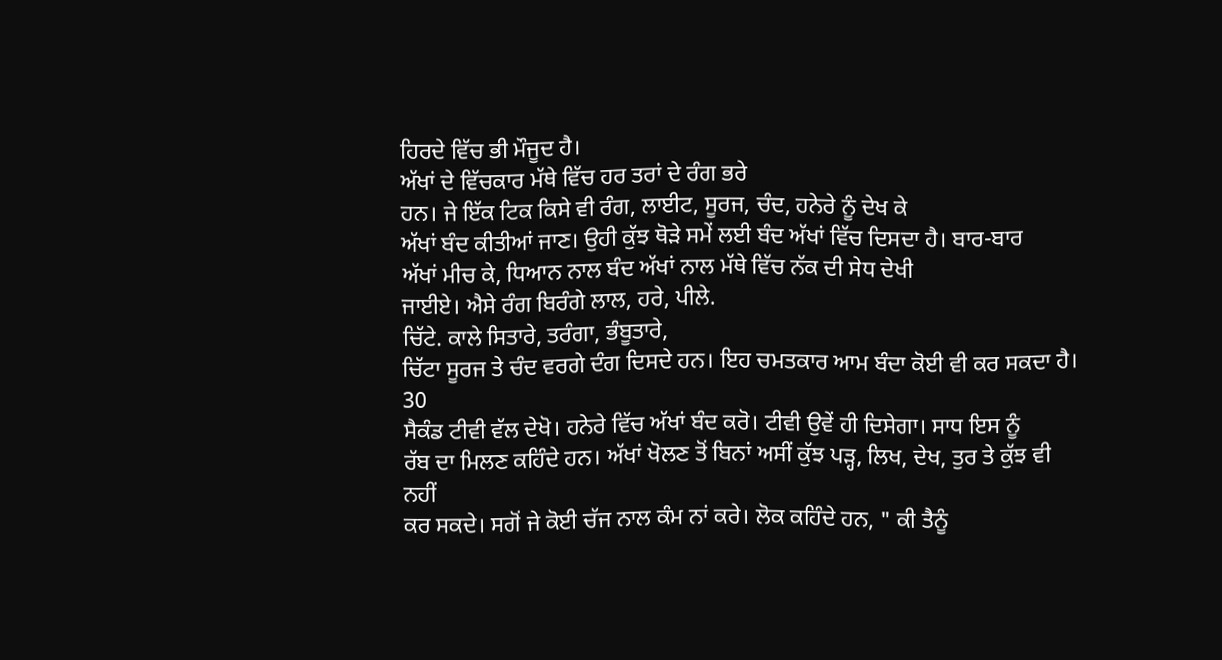ਹਿਰਦੇ ਵਿੱਚ ਭੀ ਮੌਜੂਦ ਹੈ।
ਅੱਖਾਂ ਦੇ ਵਿੱਚਕਾਰ ਮੱਥੇ ਵਿੱਚ ਹਰ ਤਰਾਂ ਦੇ ਰੰਗ ਭਰੇ
ਹਨ। ਜੇ ਇੱਕ ਟਿਕ ਕਿਸੇ ਵੀ ਰੰਗ, ਲਾਈਟ, ਸੂਰਜ, ਚੰਦ, ਹਨੇਰੇ ਨੂੰ ਦੇਖ ਕੇ
ਅੱਖਾਂ ਬੰਦ ਕੀਤੀਆਂ ਜਾਣ। ਉਹੀ ਕੁੱਝ ਥੋੜੇ ਸਮੇਂ ਲਈ ਬੰਦ ਅੱਖਾਂ ਵਿੱਚ ਦਿਸਦਾ ਹੈ। ਬਾਰ-ਬਾਰ
ਅੱਖਾਂ ਮੀਚ ਕੇ, ਧਿਆਨ ਨਾਲ ਬੰਦ ਅੱਖਾਂ ਨਾਲ ਮੱਥੇ ਵਿੱਚ ਨੱਕ ਦੀ ਸੇਧ ਦੇਖੀ
ਜਾਈਏ। ਐਸੇ ਰੰਗ ਬਿਰੰਗੇ ਲਾਲ, ਹਰੇ, ਪੀਲੇ.
ਚਿੱਟੇ. ਕਾਲੇ ਸਿਤਾਰੇ, ਤਰੰਗਾ, ਭੰਬੂਤਾਰੇ,
ਚਿੱਟਾ ਸੂਰਜ ਤੇ ਚੰਦ ਵਰਗੇ ਦੰਗ ਦਿਸਦੇ ਹਨ। ਇਹ ਚਮਤਕਾਰ ਆਮ ਬੰਦਾ ਕੋਈ ਵੀ ਕਰ ਸਕਦਾ ਹੈ। 30
ਸੈਕੰਡ ਟੀਵੀ ਵੱਲ ਦੇਖੋ। ਹਨੇਰੇ ਵਿੱਚ ਅੱਖਾਂ ਬੰਦ ਕਰੋ। ਟੀਵੀ ਉਵੇਂ ਹੀ ਦਿਸੇਗਾ। ਸਾਧ ਇਸ ਨੂੰ
ਰੱਬ ਦਾ ਮਿਲਣ ਕਹਿੰਦੇ ਹਨ। ਅੱਖਾਂ ਖੋਲਣ ਤੋਂ ਬਿਨਾਂ ਅਸੀਂ ਕੁੱਝ ਪੜ੍ਹ, ਲਿਖ, ਦੇਖ, ਤੁਰ ਤੇ ਕੁੱਝ ਵੀ ਨਹੀਂ
ਕਰ ਸਕਦੇ। ਸਗੋਂ ਜੇ ਕੋਈ ਚੱਜ ਨਾਲ ਕੰਮ ਨਾਂ ਕਰੇ। ਲੋਕ ਕਹਿੰਦੇ ਹਨ, " ਕੀ ਤੈਨੂੰ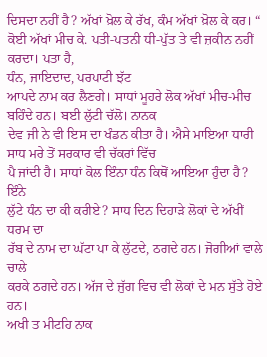ਦਿਸਦਾ ਨਹੀਂ ਹੈ? ਅੱਖਾਂ ਖ਼ੋਲ ਕੇ ਰੱਖ, ਕੰਮ ਅੱਖਾਂ ਖ਼ੋਲ ਕੇ ਕਰ। “ ਕੋਈ ਅੱਖਾਂ ਮੀਚ ਕੇ. ਪਤੀ-ਪਤਨੀ ਧੀ-ਪੁੱਤ ਤੇ ਵੀ ਜ਼ਕੀਨ ਨਹੀਂ ਕਰਦਾ। ਪਤਾ ਹੈ,
ਧੰਨ, ਜਾਇਦਾਦ, ਪਰਪਾਟੀ ਝੱਟ
ਆਪਦੇ ਨਾਮ ਕਰ ਲੈਣਗੇ। ਸਾਧਾਂ ਮੂਹਰੇ ਲੋਕ ਅੱਖਾਂ ਮੀਚ-ਮੀਚ ਬਹਿੰਦੇ ਹਨ। ਬਈ ਲੁੱਟੀ ਚੱਲੋ। ਨਾਨਕ
ਦੇਵ ਜੀ ਨੇ ਵੀ ਇਸ ਦਾ ਖੰਡਨ ਕੀਤਾ ਹੈ। ਐਸੇ ਮਾਇਆ ਧਾਰੀ ਸਾਧ ਮਰੇ ਤੋਂ ਸਰਕਾਰ ਵੀ ਚੱਕਰਾਂ ਵਿੱਚ
ਪੈ ਜਾਂਦੀ ਹੈ। ਸਾਧਾਂ ਕੋਲ ਇੰਨਾ ਧੰਨ ਕਿਥੋਂ ਆਇਆ ਹੁੰਦਾ ਹੈ? ਇੰਨੇ
ਲੁੱਟੇ ਧੰਨ ਦਾ ਕੀ ਕਰੀਏ? ਸਾਧ ਦਿਨ ਦਿਹਾੜੇ ਲੋਕਾਂ ਦੇ ਅੱਖੀਂ ਧਰਮ ਦਾ
ਰੱਬ ਦੇ ਨਾਮ ਦਾ ਘੱਟਾ ਪਾ ਕੇ ਲੁੱਟਦੇ, ਠਗਦੇ ਹਨ। ਜੋਗੀਆਂ ਵਾਲੇ ਚਾਲੇ
ਕਰਕੇ ਠਗਦੇ ਹਨ। ਅੱਜ ਦੇ ਜੁੱਗ ਵਿਚ ਵੀ ਲੋਕਾਂ ਦੇ ਮਨ ਸੁੱਤੇ ਹੋਏ ਹਨ।
ਅਖੀ ਤ ਮੀਟਹਿ ਨਾਕ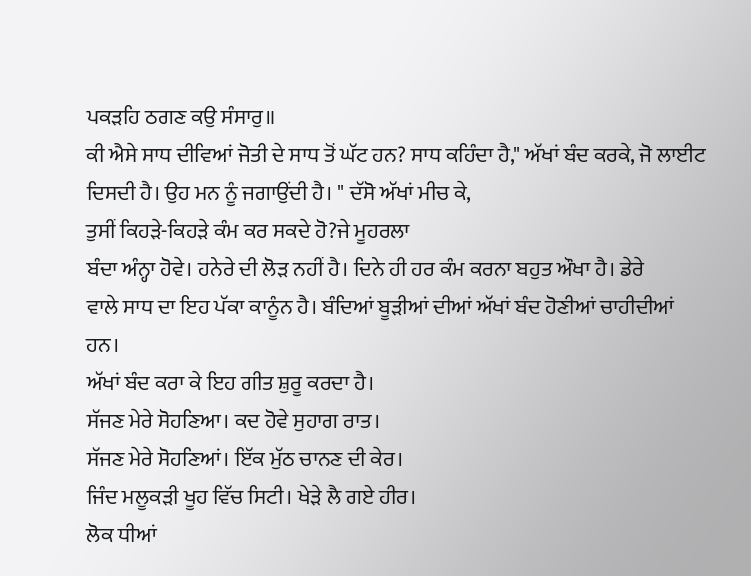ਪਕੜਹਿ ਠਗਣ ਕਉ ਸੰਸਾਰੁ॥
ਕੀ ਐਸੇ ਸਾਧ ਦੀਵਿਆਂ ਜੋਤੀ ਦੇ ਸਾਧ ਤੋਂ ਘੱਟ ਹਨ? ਸਾਧ ਕਹਿੰਦਾ ਹੈ," ਅੱਖਾਂ ਬੰਦ ਕਰਕੇ, ਜੋ ਲਾਈਟ ਦਿਸਦੀ ਹੈ। ਉਹ ਮਨ ਨੂੰ ਜਗਾਉਂਦੀ ਹੈ। " ਦੱਸੋ ਅੱਖਾਂ ਮੀਚ ਕੇ,
ਤੁਸੀਂ ਕਿਹੜੇ-ਕਿਹੜੇ ਕੰਮ ਕਰ ਸਕਦੇ ਹੋ?ਜੇ ਮੂਹਰਲਾ
ਬੰਦਾ ਅੰਨ੍ਹਾ ਹੋਵੇ। ਹਨੇਰੇ ਦੀ ਲੋੜ ਨਹੀਂ ਹੈ। ਦਿਨੇ ਹੀ ਹਰ ਕੰਮ ਕਰਨਾ ਬਹੁਤ ਔਖਾ ਹੈ। ਡੇਰੇ
ਵਾਲੇ ਸਾਧ ਦਾ ਇਹ ਪੱਕਾ ਕਾਨੂੰਨ ਹੈ। ਬੰਦਿਆਂ ਬੂੜੀਆਂ ਦੀਆਂ ਅੱਖਾਂ ਬੰਦ ਹੋਣੀਆਂ ਚਾਹੀਦੀਆਂ ਹਨ।
ਅੱਖਾਂ ਬੰਦ ਕਰਾ ਕੇ ਇਹ ਗੀਤ ਸ਼ੁਰੂ ਕਰਦਾ ਹੈ।
ਸੱਜਣ ਮੇਰੇ ਸੋਹਣਿਆ। ਕਦ ਹੋਵੇ ਸੁਹਾਗ ਰਾਤ।
ਸੱਜਣ ਮੇਰੇ ਸੋਹਣਿਆਂ। ਇੱਕ ਮੁੱਠ ਚਾਨਣ ਦੀ ਕੇਰ।
ਜਿੰਦ ਮਲੂਕੜੀ ਖੂਹ ਵਿੱਚ ਸਿਟੀ। ਖੇੜੇ ਲੈ ਗਏ ਹੀਰ।
ਲੋਕ ਧੀਆਂ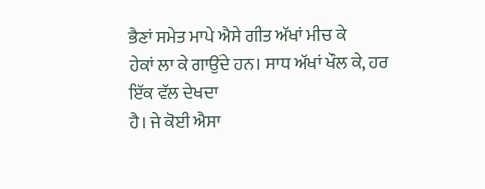ਭੈਣਾਂ ਸਮੇਤ ਮਾਪੇ ਐਸੇ ਗੀਤ ਅੱਖਾਂ ਮੀਚ ਕੇ
ਹੇਕਾਂ ਲਾ ਕੇ ਗਾਉਂਦੇ ਹਨ। ਸਾਧ ਅੱਖਾਂ ਖੌਲ ਕੇ, ਹਰ ਇੱਕ ਵੱਲ ਦੇਖਦਾ
ਹੈ। ਜੇ ਕੋਈ ਐਸਾ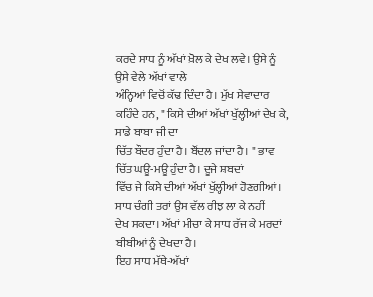ਕਰਦੇ ਸਾਧ ਨੂੰ ਅੱਖਾਂ ਖ਼ੋਲ ਕੇ ਦੇਖ ਲਵੇ। ਉਸੇ ਨੂੰ ਉਸੇ ਵੇਲੇ ਅੱਖਾਂ ਵਾਲੇ
ਅੰਨ੍ਹਿਆਂ ਵਿਚੋਂ ਕੱਢ ਦਿੰਦਾ ਹੈ। ਮੁੱਖ ਸੇਵਾਦਾਰ ਕਹਿੰਦੇ ਹਨ, " ਕਿਸੇ ਦੀਆਂ ਅੱਖਾਂ ਖੁੱਲ੍ਹੀਆਂ ਦੇਖ ਕੇ, ਸਾਡੇ ਬਾਬਾ ਜੀ ਦਾ
ਚਿੱਤ ਬੌਦਰ ਹੁੰਦਾ ਹੈ। ਬੌਂਦਲ ਜਾਂਦਾ ਹੈ। " ਭਾਵ ਚਿੱਤ ਘਊ-ਮਊ ਹੁੰਦਾ ਹੈ। ਦੂਜੇ ਸ਼ਬਦਾਂ
ਵਿੱਚ ਜੇ ਕਿਸੇ ਦੀਆਂ ਅੱਖਾਂ ਖੁੱਲ੍ਹੀਆਂ ਹੋਣਗੀਆਂ। ਸਾਧ ਚੰਗੀ ਤਰਾਂ ਉਸ ਵੱਲ ਰੀਝ ਲਾ ਕੇ ਨਹੀਂ
ਦੇਖ ਸਕਦਾ। ਅੱਖਾਂ ਮੀਚਾ ਕੇ ਸਾਧ ਰੱਜ ਕੇ ਮਰਦਾਂ ਬੀਬੀਆਂ ਨੂੰ ਦੇਖਦਾ ਹੈ।
ਇਹ ਸਾਧ ਮੱਥੇ-ਅੱਖਾਂ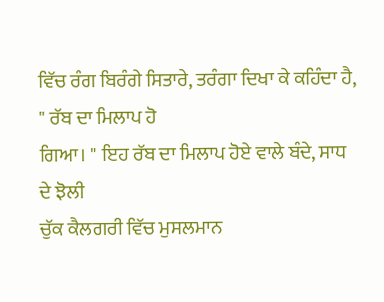ਵਿੱਚ ਰੰਗ ਬਿਰੰਗੇ ਸਿਤਾਰੇ, ਤਰੰਗਾ ਦਿਖਾ ਕੇ ਕਹਿੰਦਾ ਹੈ, " ਰੱਬ ਦਾ ਮਿਲਾਪ ਹੋ
ਗਿਆ। " ਇਹ ਰੱਬ ਦਾ ਮਿਲਾਪ ਹੋਏ ਵਾਲੇ ਬੰਦੇ, ਸਾਧ ਦੇ ਝੋਲੀ
ਚੁੱਕ ਕੈਲਗਰੀ ਵਿੱਚ ਮੁਸਲਮਾਨ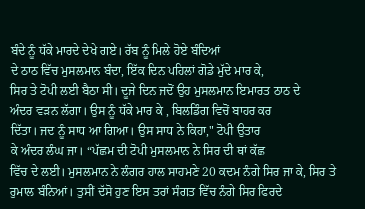ਬੰਦੇ ਨੂੰ ਧੱਕੇ ਮਾਰਦੇ ਦੇਖੇ ਗਏ। ਰੱਬ ਨੂੰ ਮਿਲੇ ਹੋਏ ਬੰਦਿਆਂ
ਦੇ ਠਾਠ ਵਿੱਚ ਮੁਸਲਮਾਨ ਬੰਦਾ, ਇੱਕ ਦਿਨ ਪਹਿਲਾਂ ਗੋਡੇ ਮੁੱਦੇ ਮਾਰ ਕੇ,
ਸਿਰ ਤੇ ਟੋਪੀ ਲਈ ਬੈਠਾ ਸੀ। ਦੂਜੇ ਦਿਨ ਜਦੋਂ ਉਹ ਮੁਸਲਮਾਨ ਇਮਾਰਤ ਠਾਠ ਦੇ
ਅੰਦਰ ਵੜਨ ਲੱਗਾ। ਉਸ ਨੂੰ ਧੱਕੇ ਮਾਰ ਕੇ , ਬਿਲਡਿੰਗ ਵਿਚੋਂ ਬਾਹਰ ਕਰ
ਦਿੱਤਾ। ਜਦ ਨੂੰ ਸਾਧ ਆ ਗਿਆ। ਉਸ ਸਾਧ ਨੇ ਕਿਹਾ," ਟੋਪੀ ਉਤਾਰ
ਕੇ ਅੰਦਰ ਲੰਘ ਜਾ। “ਪੱਛਮ ਦੀ ਟੋਪੀ ਮੁਸਲਮਾਨ ਨੇ ਸਿਰ ਦੀ ਥਾਂ ਕੱਛ
ਵਿੱਚ ਦੇ ਲਈ। ਮੁਸਲਮਾਨ ਨੇ ਲੰਗਰ ਹਾਲ ਸਾਹਮਣੇ 20 ਕਦਮ ਨੰਗੇ ਸਿਰ ਜਾ ਕੇ, ਸਿਰ ਤੇ ਰੁਮਾਲ ਬੰਨਿਆਂ। ਤੁਸੀਂ ਦੱਸੋ ਹੁਣ ਇਸ ਤਰਾਂ ਸੰਗਤ ਵਿੱਚ ਨੰਗੇ ਸਿਰ ਫਿਰਦੇ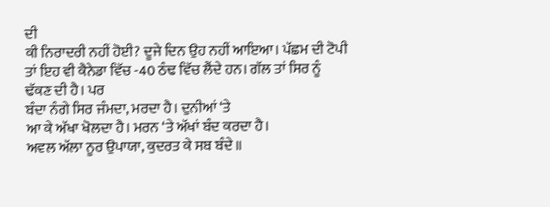ਦੀ
ਕੀ ਨਿਰਾਦਰੀ ਨਹੀਂ ਹੋਈ? ਦੂਜੇ ਦਿਨ ਉਹ ਨਹੀਂ ਆਇਆ। ਪੱਛਮ ਦੀ ਟੋਪੀ
ਤਾਂ ਇਹ ਵੀ ਕੈਨੇਡਾ ਵਿੱਚ -40 ਠੰਢ ਵਿੱਚ ਲੈਂਦੇ ਹਨ। ਗੱਲ ਤਾਂ ਸਿਰ ਨੂੰ ਢੱਕਣ ਦੀ ਹੈ। ਪਰ
ਬੰਦਾ ਨੰਗੇ ਸਿਰ ਜੰਮਦਾ, ਮਰਦਾ ਹੈ। ਦੁਨੀਆਂ ‘ਤੇ
ਆ ਕੇ ਅੱਖਾ ਖੋਲਦਾ ਹੈ। ਮਰਨ ‘ਤੇ ਅੱਖਾਂ ਬੰਦ ਕਰਦਾ ਹੈ।
ਅਵਲ ਅੱਲਾ ਨੂਰ ਉਪਾਯਾ, ਕੁਦਰਤ ਕੇ ਸਬ ਬੰਦੇ॥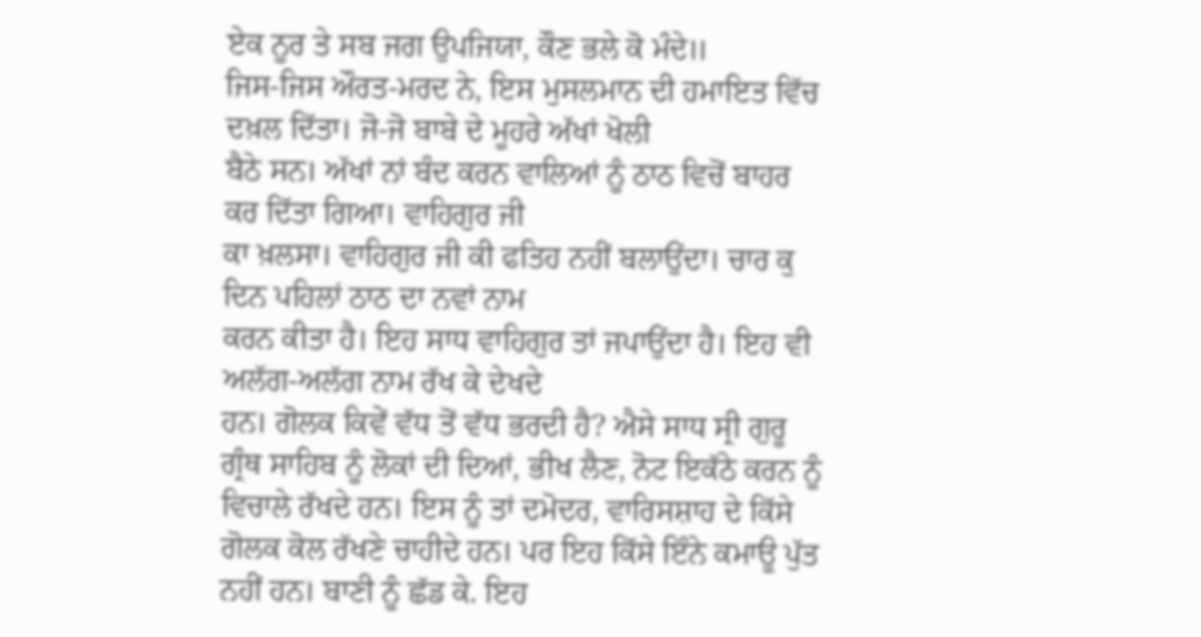ਏਕ ਨੂਰ ਤੇ ਸਬ ਜਗ ਉਪਜਿਯਾ, ਕੌਣ ਭਲੇ ਕੋ ਮੰਦੇ॥
ਜਿਸ-ਜਿਸ ਔਰਤ-ਮਰਦ ਨੇ, ਇਸ ਮੁਸਲਮਾਨ ਦੀ ਹਮਾਇਤ ਵਿੱਚ ਦਖ਼ਲ ਦਿੱਤਾ। ਜੋ-ਜੋ ਬਾਬੇ ਦੇ ਮੂਹਰੇ ਅੱਖਾਂ ਖੋਲੀ
ਬੈਠੇ ਸਨ। ਅੱਖਾਂ ਨਾਂ ਬੰਦ ਕਰਨ ਵਾਲਿਆਂ ਨੂੰ ਠਾਠ ਵਿਚੋਂ ਬਾਹਰ ਕਰ ਦਿੱਤਾ ਗਿਆ। ਵਾਹਿਗੁਰ ਜੀ
ਕਾ ਖ਼ਲਸਾ। ਵਾਹਿਗੁਰ ਜੀ ਕੀ ਫਤਿਹ ਨਹੀਂ ਬਲਾਉਂਦਾ। ਚਾਰ ਕੁ ਦਿਨ ਪਹਿਲਾਂ ਠਾਠ ਦਾ ਨਵਾਂ ਨਾਮ
ਕਰਨ ਕੀਤਾ ਹੈ। ਇਹ ਸਾਧ ਵਾਹਿਗੁਰ ਤਾਂ ਜਪਾਉਂਦਾ ਹੈ। ਇਹ ਵੀ ਅਲੱਗ-ਅਲੱਗ ਨਾਮ ਰੱਖ ਕੇ ਦੇਖਦੇ
ਹਨ। ਗੋਲਕ ਕਿਵੇਂ ਵੱਧ ਤੋਂ ਵੱਧ ਭਰਦੀ ਹੈ? ਐਸੇ ਸਾਧ ਸ੍ਰੀ ਗੁਰੂ
ਗ੍ਰੰਥ ਸਾਹਿਬ ਨੂੰ ਲੋਕਾਂ ਦੀ ਦਿਆਂ, ਭੀਖ ਲੈਣ, ਨੋਟ ਇਕੱਠੇ ਕਰਨ ਨੂੰ ਵਿਚਾਲੇ ਰੱਖਦੇ ਹਨ। ਇਸ ਨੂੰ ਤਾਂ ਦਮੋਦਰ, ਵਾਰਿਸਸ਼ਾਹ ਦੇ ਕਿੱਸੇ ਗੋਲਕ ਕੋਲ ਰੱਖਣੇ ਚਾਹੀਦੇ ਹਨ। ਪਰ ਇਹ ਕਿੱਸੇ ਇੰਨੇ ਕਮਾਊ ਪੁੱਤ
ਨਹੀਂ ਹਨ। ਬਾਣੀ ਨੂੰ ਛੱਡ ਕੇ. ਇਹ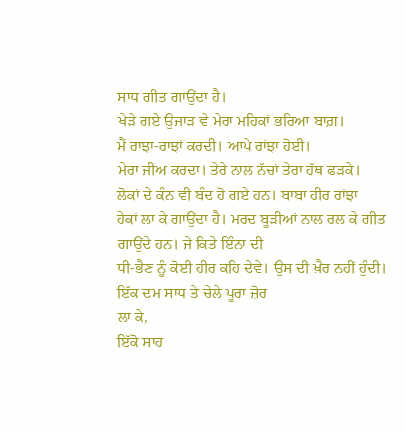ਸਾਧ ਗੀਤ ਗਾਉਂਦਾ ਹੈ।
ਖੇੜੇ ਗਏ ਉਜਾੜ ਵੇ ਮੇਰਾ ਮਹਿਕਾਂ ਭਰਿਆ ਬਾਗ਼।
ਮੈਂ ਰਾਝਾ-ਰਾਝਾਂ ਕਰਦੀ। ਆਪੇ ਰਾਂਝਾ ਹੋਈ।
ਮੇਰਾ ਜੀਅ ਕਰਦਾ। ਤੇਰੇ ਨਾਲ ਨੱਚਾਂ ਤੇਰਾ ਹੱਥ ਫੜਕੇ।
ਲੋਕਾਂ ਦੇ ਕੰਨ ਵੀ ਬੰਦ ਹੋ ਗਏ ਹਨ। ਬਾਬਾ ਹੀਰ ਰਾਂਝਾ
ਹੇਕਾਂ ਲਾ ਕੇ ਗਾਉਂਦਾ ਹੈ। ਮਰਦ ਬੂੜੀਆਂ ਨਾਲ ਰਲ ਕੇ ਗੀਤ ਗਾਉਂਦੇ ਹਨ। ਜੇ ਕਿਤੇ ਇੰਨਾ ਦੀ
ਧੀ-ਭੈਣ ਨੂੰ ਕੋਈ ਹੀਰ ਕਹਿ ਦੇਵੇ। ਉਸ ਦੀ ਖ਼ੈਰ ਨਹੀਂ ਹੁੰਦੀ। ਇੱਕ ਦਮ ਸਾਧ ਤੇ ਚੇਲੇ ਪੂਰਾ ਜ਼ੋਰ
ਲਾ ਕੇ,
ਇੱਕੋ ਸਾਹ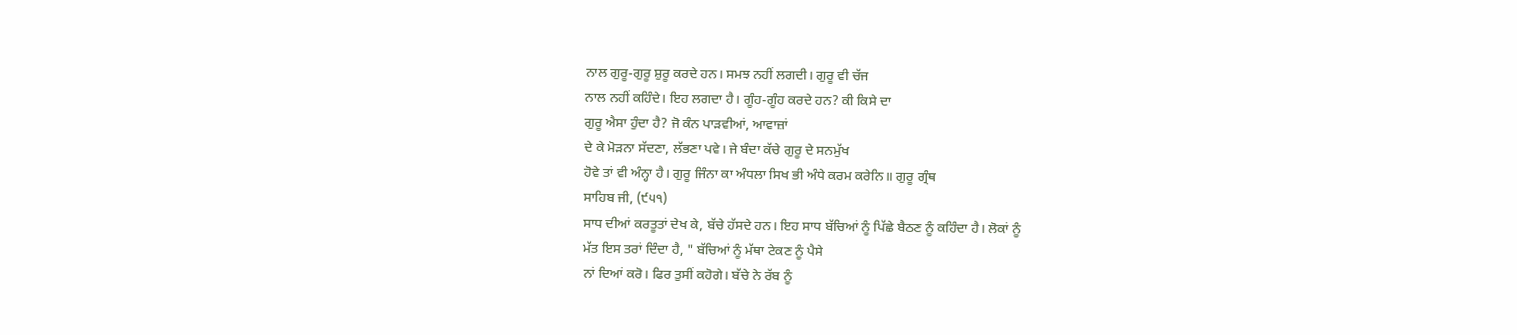ਨਾਲ ਗੁਰੂ-ਗੁਰੂ ਸ਼ੁਰੂ ਕਰਦੇ ਹਨ। ਸਮਝ ਨਹੀਂ ਲਗਦੀ। ਗੁਰੂ ਵੀ ਚੱਜ
ਨਾਲ ਨਹੀਂ ਕਹਿੰਦੇ। ਇਹ ਲਗਦਾ ਹੈ। ਗੂੰਹ-ਗੂੰਹ ਕਰਦੇ ਹਨ? ਕੀ ਕਿਸੇ ਦਾ
ਗੁਰੂ ਐਸਾ ਹੁੰਦਾ ਹੈ? ਜੋ ਕੰਨ ਪਾੜਵੀਆਂ, ਆਵਾਜ਼ਾਂ
ਦੇ ਕੇ ਮੋੜਨਾ ਸੱਦਣਾ, ਲੱਭਣਾ ਪਵੇ। ਜੇ ਬੰਦਾ ਕੱਚੇ ਗੁਰੂ ਦੇ ਸਨਮੁੱਖ
ਹੋਵੇ ਤਾਂ ਵੀ ਅੰਨ੍ਹਾ ਹੈ। ਗੁਰੂ ਜਿੰਨਾ ਕਾ ਅੰਧਲਾ ਸਿਖ ਭੀ ਅੰਧੇ ਕਰਮ ਕਰੇਨਿ॥ ਗੁਰੂ ਗ੍ਰੰਥ
ਸਾਹਿਬ ਜੀ, (੯੫੧)
ਸਾਧ ਦੀਆਂ ਕਰਤੂਤਾਂ ਦੇਖ ਕੇ, ਬੱਚੇ ਹੱਸਦੇ ਹਨ। ਇਹ ਸਾਧ ਬੱਚਿਆਂ ਨੂੰ ਪਿੱਛੇ ਬੈਠਣ ਨੂੰ ਕਹਿੰਦਾ ਹੈ। ਲੋਕਾਂ ਨੂੰ
ਮੱਤ ਇਸ ਤਰਾਂ ਦਿੰਦਾ ਹੈ, " ਬੱਚਿਆਂ ਨੂੰ ਮੱਥਾ ਟੇਕਣ ਨੂੰ ਪੈਸੇ
ਨਾਂ ਦਿਆਂ ਕਰੋ। ਫਿਰ ਤੁਸੀਂ ਕਹੋਗੇ। ਬੱਚੇ ਨੇ ਰੱਬ ਨੂੰ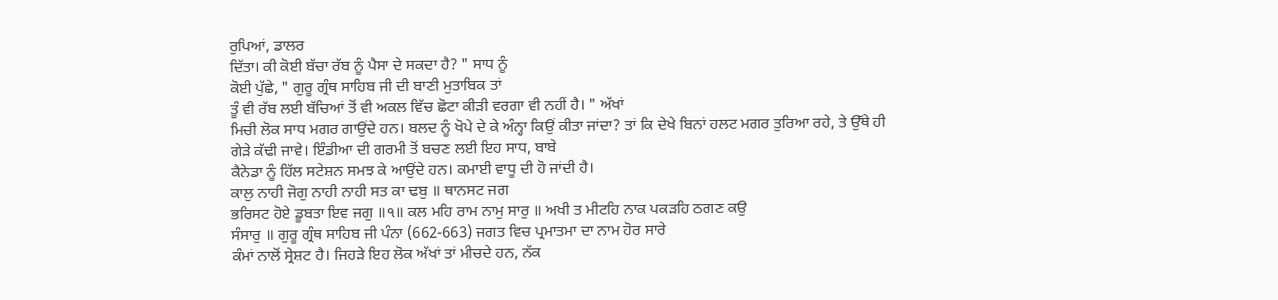ਰੁਪਿਆਂ, ਡਾਲਰ
ਦਿੱਤਾ। ਕੀ ਕੋਈ ਬੱਚਾ ਰੱਬ ਨੂੰ ਪੈਸਾ ਦੇ ਸਕਦਾ ਹੈ? " ਸਾਧ ਨੂੰ
ਕੋਈ ਪੁੱਛੇ, " ਗੁਰੂ ਗ੍ਰੰਥ ਸਾਹਿਬ ਜੀ ਦੀ ਬਾਣੀ ਮੁਤਾਬਿਕ ਤਾਂ
ਤੂੰ ਵੀ ਰੱਬ ਲਈ ਬੱਚਿਆਂ ਤੋਂ ਵੀ ਅਕਲ ਵਿੱਚ ਛੋਟਾ ਕੀੜੀ ਵਰਗਾ ਵੀ ਨਹੀਂ ਹੈ। " ਅੱਖਾਂ
ਮਿਚੀ ਲੋਕ ਸਾਧ ਮਗਰ ਗਾਉਂਦੇ ਹਨ। ਬਲਦ ਨੂੰ ਖੋਪੇ ਦੇ ਕੇ ਅੰਨ੍ਹਾ ਕਿਉਂ ਕੀਤਾ ਜਾਂਦਾ? ਤਾਂ ਕਿ ਦੇਖੇ ਬਿਨਾਂ ਹਲਟ ਮਗਰ ਤੁਰਿਆ ਰਹੇ, ਤੇ ਉੱਥੇ ਹੀ
ਗੇੜੇ ਕੱਢੀ ਜਾਵੇ। ਇੰਡੀਆ ਦੀ ਗਰਮੀ ਤੋਂ ਬਚਣ ਲਈ ਇਹ ਸਾਧ, ਬਾਬੇ
ਕੈਨੇਡਾ ਨੂੰ ਹਿੱਲ ਸਟੇਸ਼ਨ ਸਮਝ ਕੇ ਆਉਂਦੇ ਹਨ। ਕਮਾਈ ਵਾਧੂ ਦੀ ਹੋ ਜਾਂਦੀ ਹੈ।
ਕਾਲੁ ਨਾਹੀ ਜੋਗੁ ਨਾਹੀ ਨਾਹੀ ਸਤ ਕਾ ਢਬੁ ॥ ਥਾਨਸਟ ਜਗ
ਭਰਿਸਟ ਹੋਏ ਡੂਬਤਾ ਇਵ ਜਗੁ ॥੧॥ ਕਲ ਮਹਿ ਰਾਮ ਨਾਮੁ ਸਾਰੁ ॥ ਅਖੀ ਤ ਮੀਟਹਿ ਨਾਕ ਪਕੜਹਿ ਠਗਣ ਕਉ
ਸੰਸਾਰੁ ॥ ਗੁਰੂ ਗ੍ਰੰਥ ਸਾਹਿਬ ਜੀ ਪੰਨਾ (662-663) ਜਗਤ ਵਿਚ ਪ੍ਰਮਾਤਮਾ ਦਾ ਨਾਮ ਹੋਰ ਸਾਰੇ
ਕੰਮਾਂ ਨਾਲੋਂ ਸ੍ਰੇਸ਼ਟ ਹੈ। ਜਿਹੜੇ ਇਹ ਲੋਕ ਅੱਖਾਂ ਤਾਂ ਮੀਚਦੇ ਹਨ, ਨੱਕ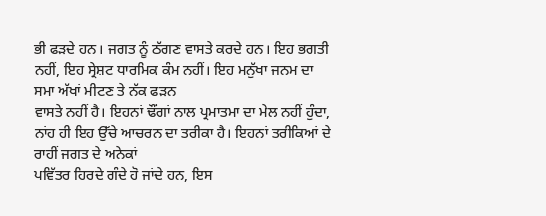ਭੀ ਫੜਦੇ ਹਨ। ਜਗਤ ਨੂੰ ਠੱਗਣ ਵਾਸਤੇ ਕਰਦੇ ਹਨ। ਇਹ ਭਗਤੀ ਨਹੀਂ, ਇਹ ਸ੍ਰੇਸ਼ਟ ਧਾਰਮਿਕ ਕੰਮ ਨਹੀਂ। ਇਹ ਮਨੁੱਖਾ ਜਨਮ ਦਾ ਸਮਾ ਅੱਖਾਂ ਮੀਟਣ ਤੇ ਨੱਕ ਫੜਨ
ਵਾਸਤੇ ਨਹੀਂ ਹੈ। ਇਹਨਾਂ ਢੌਂਗਾਂ ਨਾਲ ਪ੍ਰਮਾਤਮਾ ਦਾ ਮੇਲ ਨਹੀਂ ਹੁੰਦਾ, ਨਾਂਹ ਹੀ ਇਹ ਉੱਚੇ ਆਚਰਨ ਦਾ ਤਰੀਕਾ ਹੈ। ਇਹਨਾਂ ਤਰੀਕਿਆਂ ਦੇ ਰਾਹੀਂ ਜਗਤ ਦੇ ਅਨੇਕਾਂ
ਪਵਿੱਤਰ ਹਿਰਦੇ ਗੰਦੇ ਹੋ ਜਾਂਦੇ ਹਨ, ਇਸ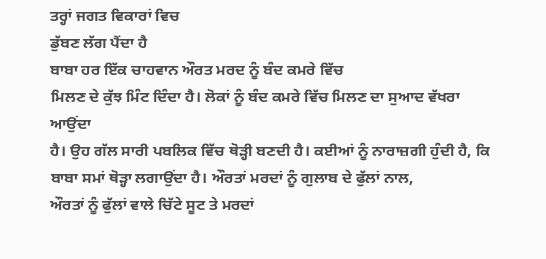ਤਰ੍ਹਾਂ ਜਗਤ ਵਿਕਾਰਾਂ ਵਿਚ
ਡੁੱਬਣ ਲੱਗ ਪੈਂਦਾ ਹੈ
ਬਾਬਾ ਹਰ ਇੱਕ ਚਾਹਵਾਨ ਔਰਤ ਮਰਦ ਨੂੰ ਬੰਦ ਕਮਰੇ ਵਿੱਚ
ਮਿਲਣ ਦੇ ਕੁੱਝ ਮਿੰਟ ਦਿੰਦਾ ਹੈ। ਲੋਕਾਂ ਨੂੰ ਬੰਦ ਕਮਰੇ ਵਿੱਚ ਮਿਲਣ ਦਾ ਸੁਆਦ ਵੱਖਰਾ ਆਉਂਦਾ
ਹੈ। ਉਹ ਗੱਲ ਸਾਰੀ ਪਬਲਿਕ ਵਿੱਚ ਥੋੜ੍ਹੀ ਬਣਦੀ ਹੈ। ਕਈਆਂ ਨੂੰ ਨਾਰਾਜ਼ਗੀ ਹੁੰਦੀ ਹੈ, ਕਿ ਬਾਬਾ ਸਮਾਂ ਥੋੜ੍ਹਾ ਲਗਾਉਂਦਾ ਹੈ। ਔਰਤਾਂ ਮਰਦਾਂ ਨੂੰ ਗੁਲਾਬ ਦੇ ਫੁੱਲਾਂ ਨਾਲ,
ਔਰਤਾਂ ਨੂੰ ਫੁੱਲਾਂ ਵਾਲੇ ਚਿੱਟੇ ਸੂਟ ਤੇ ਮਰਦਾਂ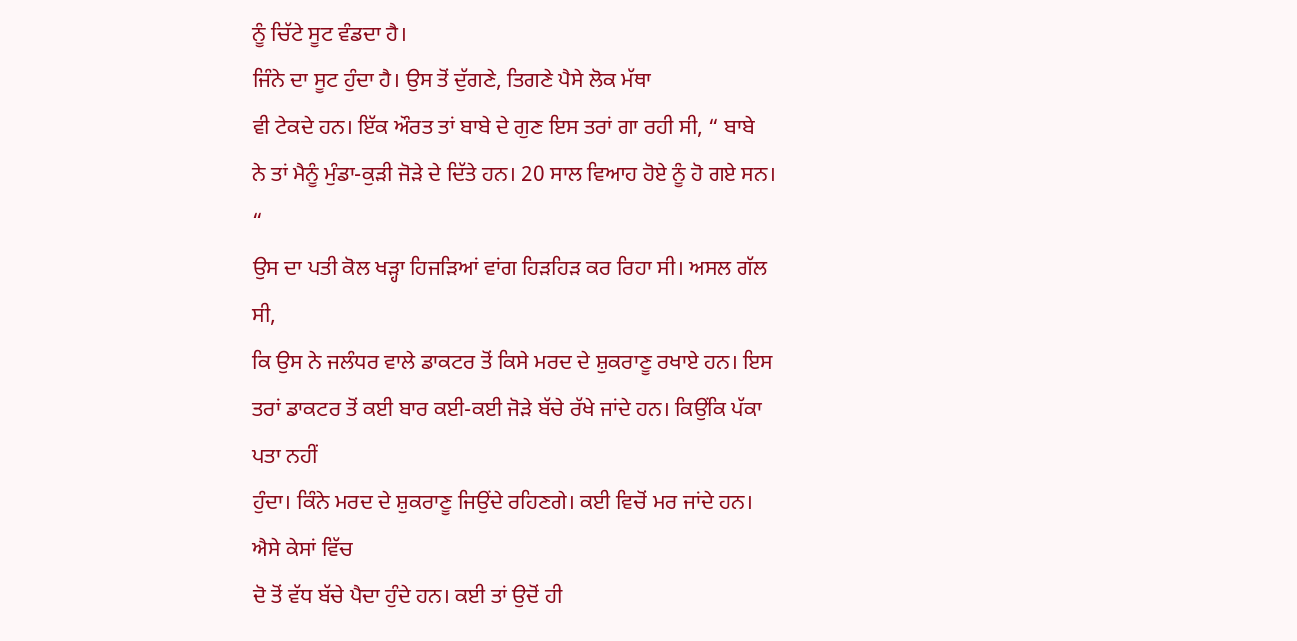ਨੂੰ ਚਿੱਟੇ ਸੂਟ ਵੰਡਦਾ ਹੈ।
ਜਿੰਨੇ ਦਾ ਸੂਟ ਹੁੰਦਾ ਹੈ। ਉਸ ਤੋਂ ਦੁੱਗਣੇ, ਤਿਗਣੇ ਪੈਸੇ ਲੋਕ ਮੱਥਾ
ਵੀ ਟੇਕਦੇ ਹਨ। ਇੱਕ ਔਰਤ ਤਾਂ ਬਾਬੇ ਦੇ ਗੁਣ ਇਸ ਤਰਾਂ ਗਾ ਰਹੀ ਸੀ, “ ਬਾਬੇ
ਨੇ ਤਾਂ ਮੈਨੂੰ ਮੁੰਡਾ-ਕੁੜੀ ਜੋੜੇ ਦੇ ਦਿੱਤੇ ਹਨ। 20 ਸਾਲ ਵਿਆਹ ਹੋਏ ਨੂੰ ਹੋ ਗਏ ਸਨ। “
ਉਸ ਦਾ ਪਤੀ ਕੋਲ ਖੜ੍ਹਾ ਹਿਜੜਿਆਂ ਵਾਂਗ ਹਿੜਹਿੜ ਕਰ ਰਿਹਾ ਸੀ। ਅਸਲ ਗੱਲ ਸੀ,
ਕਿ ਉਸ ਨੇ ਜਲੰਧਰ ਵਾਲੇ ਡਾਕਟਰ ਤੋਂ ਕਿਸੇ ਮਰਦ ਦੇ ਸ਼ੁਕਰਾਣੂ ਰਖਾਏ ਹਨ। ਇਸ
ਤਰਾਂ ਡਾਕਟਰ ਤੋਂ ਕਈ ਬਾਰ ਕਈ-ਕਈ ਜੋੜੇ ਬੱਚੇ ਰੱਖੇ ਜਾਂਦੇ ਹਨ। ਕਿਉਂਕਿ ਪੱਕਾ ਪਤਾ ਨਹੀਂ
ਹੁੰਦਾ। ਕਿੰਨੇ ਮਰਦ ਦੇ ਸ਼ੁਕਰਾਣੂ ਜਿਉਂਦੇ ਰਹਿਣਗੇ। ਕਈ ਵਿਚੋਂ ਮਰ ਜਾਂਦੇ ਹਨ। ਐਸੇ ਕੇਸਾਂ ਵਿੱਚ
ਦੋ ਤੋਂ ਵੱਧ ਬੱਚੇ ਪੈਦਾ ਹੁੰਦੇ ਹਨ। ਕਈ ਤਾਂ ਉਦੋਂ ਹੀ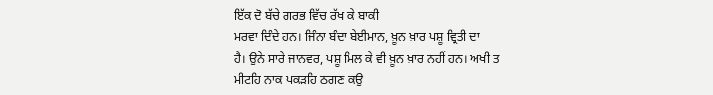ਇੱਕ ਦੋ ਬੱਚੇ ਗਰਭ ਵਿੱਚ ਰੱਖ ਕੇ ਬਾਕੀ
ਮਰਵਾ ਦਿੰਦੇ ਹਨ। ਜਿੰਨਾ ਬੰਦਾ ਬੇਈਮਾਨ, ਖ਼ੂਨ ਖ਼ਾਰ ਪਸ਼ੂ ਵ੍ਰਿਤੀ ਦਾ
ਹੈ। ਉਨੇ ਸਾਰੇ ਜਾਨਵਰ, ਪਸ਼ੂ ਮਿਲ ਕੇ ਵੀ ਖ਼ੂਨ ਖ਼ਾਰ ਨਹੀਂ ਹਨ। ਅਖੀ ਤ
ਮੀਟਹਿ ਨਾਕ ਪਕੜਹਿ ਠਗਣ ਕਉ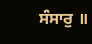ਸੰਸਾਰੁ ॥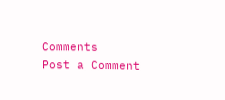Comments
Post a Comment